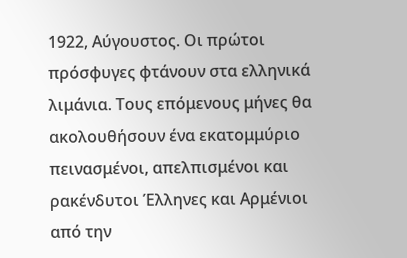1922, Αύγουστος. Οι πρώτοι πρόσφυγες φτάνουν στα ελληνικά λιμάνια. Τους επόμενους μήνες θα ακολουθήσουν ένα εκατομμύριο πεινασμένοι, απελπισμένοι και ρακένδυτοι Έλληνες και Αρμένιοι από την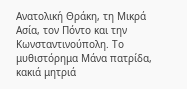Ανατολική Θράκη, τη Μικρά Ασία, τον Πόντο και την Κωνσταντινούπολη. Το μυθιστόρημα Μάνα πατρίδα, κακιά μητριά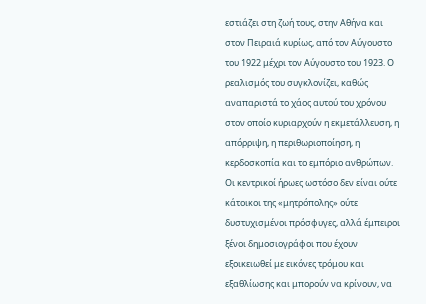εστιάζει στη ζωή τους, στην Αθήνα και στον Πειραιά κυρίως, από τον Αύγουστο του 1922 μέχρι τον Αύγουστο του 1923. Ο ρεαλισμός του συγκλονίζει, καθώς αναπαριστά το χάος αυτού του χρόνου στον οποίο κυριαρχούν η εκμετάλλευση, η απόρριψη, η περιθωριοποίηση, η κερδοσκοπία και το εμπόριο ανθρώπων. Οι κεντρικοί ήρωες ωστόσο δεν είναι ούτε κάτοικοι της «μητρόπολης» ούτε δυστυχισμένοι πρόσφυγες, αλλά έμπειροι ξένοι δημοσιογράφοι που έχουν εξοικειωθεί με εικόνες τρόμου και εξαθλίωσης και μπορούν να κρίνουν, να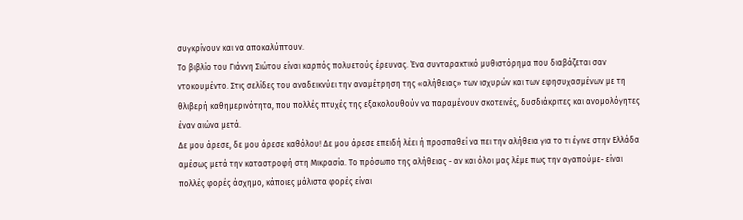συγκρίνουν και να αποκαλύπτουν.
Το βιβλίο του Γιάννη Σιώτου είναι καρπός πολυετούς έρευνας. Ένα συνταρακτικό μυθιστόρημα που διαβάζεται σαν ντοκουμέντο. Στις σελίδες του αναδεικνύει την αναμέτρηση της «αλήθειας» των ισχυρών και των εφησυχασμένων με τη θλιβερή καθημερινότητα, που πολλές πτυχές της εξακολουθούν να παραμένουν σκοτεινές, δυσδιάκριτες και ανομολόγητες έναν αιώνα μετά.
Δε μου άρεσε, δε μου άρεσε καθόλου! Δε μου άρεσε επειδή λέει ή προσπαθεί να πει την αλήθεια για το τι έγινε στην Ελλάδα αμέσως μετά την καταστροφή στη Μικρασία. Το πρόσωπο της αλήθειας - αν και όλοι μας λέμε πως την αγαπούμε- είναι πολλές φορές άσχημο, κάποιες μάλιστα φορές είναι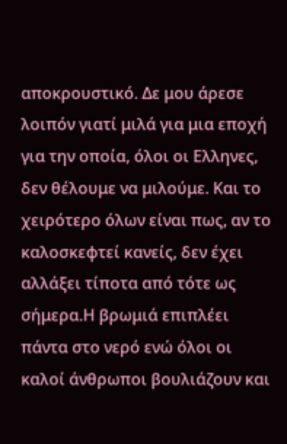αποκρουστικό. Δε μου άρεσε λοιπόν γιατί μιλά για μια εποχή για την οποία, όλοι οι Ελληνες, δεν θέλουμε να μιλούμε. Και το χειρότερο όλων είναι πως, αν το καλοσκεφτεί κανείς, δεν έχει αλλάξει τίποτα από τότε ως σήμερα.Η βρωμιά επιπλέει πάντα στο νερό ενώ όλοι οι καλοί άνθρωποι βουλιάζουν και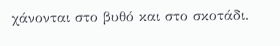χάνονται στο βυθό και στο σκοτάδι.